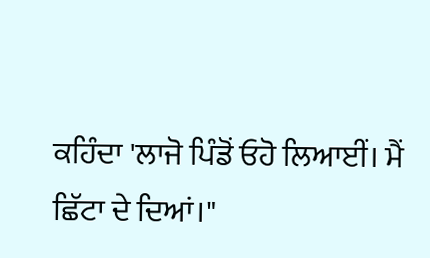ਕਹਿੰਦਾ 'ਲਾਜੋ ਪਿੰਡੋਂ ਓਹੋ ਲਿਆਈਂ। ਮੈਂ ਛਿੱਟਾ ਦੇ ਦਿਆਂ।"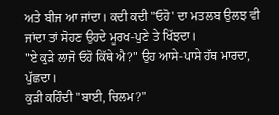ਅਤੇ ਬੀਜ ਆ ਜਾਂਦਾ। ਕਦੀ ਕਦੀ "ਓਹੋ' ਦਾ ਮਤਲਬ ਉਲਝ ਵੀ ਜਾਂਦਾ ਤਾਂ ਸੋਹਣ ਉਹਦੇ ਮੂਰਖ-ਪੁਣੇ ਤੇ ਖਿੱਝਦਾ।
"ਏ ਕੁੜੇ ਲਾਜੋ ਓਹੋ ਕਿੱਥੇ ਐ?" ਉਹ ਆਸੇ-ਪਾਸੇ ਹੱਥ ਮਾਰਦਾ, ਪੁੱਛਦਾ।
ਕੁੜੀ ਕਹਿੰਦੀ "ਬਾਈ, ਚਿਲਮ?"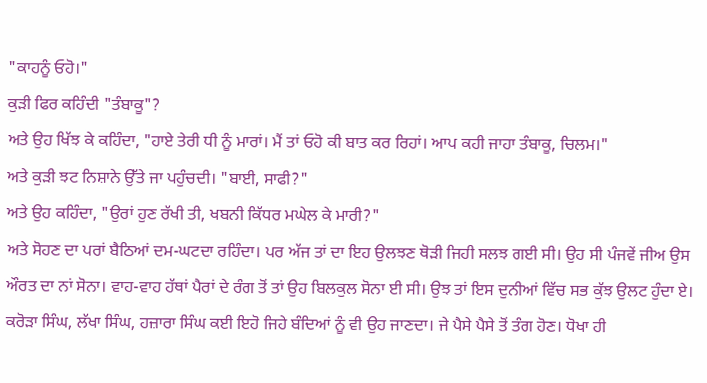"ਕਾਹਨੂੰ ਓਹੋ।"
ਕੁੜੀ ਫਿਰ ਕਹਿੰਦੀ "ਤੰਬਾਕੂ"?
ਅਤੇ ਉਹ ਖਿੱਝ ਕੇ ਕਹਿੰਦਾ, "ਹਾਏ ਤੇਰੀ ਧੀ ਨੂੰ ਮਾਰਾਂ। ਮੈਂ ਤਾਂ ਓਹੋ ਕੀ ਬਾਤ ਕਰ ਰਿਹਾਂ। ਆਪ ਕਹੀ ਜਾਹਾ ਤੰਬਾਕੂ, ਚਿਲਮ।"
ਅਤੇ ਕੁੜੀ ਝਟ ਨਿਸ਼ਾਨੇ ਉੱਤੇ ਜਾ ਪਹੁੰਚਦੀ। "ਬਾਈ, ਸਾਫੀ?"
ਅਤੇ ਉਹ ਕਹਿੰਦਾ, "ਉਰਾਂ ਹੁਣ ਰੱਖੀ ਤੀ, ਖਬਨੀ ਕਿੱਧਰ ਮਘੇਲ ਕੇ ਮਾਰੀ?"
ਅਤੇ ਸੋਹਣ ਦਾ ਪਰਾਂ ਬੈਠਿਆਂ ਦਮ-ਘਟਦਾ ਰਹਿੰਦਾ। ਪਰ ਅੱਜ ਤਾਂ ਦਾ ਇਹ ਉਲਝਣ ਥੋੜੀ ਜਿਹੀ ਸਲਝ ਗਈ ਸੀ। ਉਹ ਸੀ ਪੰਜਵੇਂ ਜੀਅ ਉਸ ਔਰਤ ਦਾ ਨਾਂ ਸੋਨਾ। ਵਾਹ-ਵਾਹ ਹੱਥਾਂ ਪੈਰਾਂ ਦੇ ਰੰਗ ਤੋਂ ਤਾਂ ਉਹ ਬਿਲਕੁਲ ਸੋਨਾ ਈ ਸੀ। ਉਝ ਤਾਂ ਇਸ ਦੁਨੀਆਂ ਵਿੱਚ ਸਭ ਕੁੱਝ ਉਲਟ ਹੁੰਦਾ ਏ। ਕਰੋੜਾ ਸਿੰਘ, ਲੱਖਾ ਸਿੰਘ, ਹਜ਼ਾਰਾ ਸਿੰਘ ਕਈ ਇਹੋ ਜਿਹੇ ਬੰਦਿਆਂ ਨੂੰ ਵੀ ਉਹ ਜਾਣਦਾ। ਜੇ ਪੈਸੇ ਪੈਸੇ ਤੋਂ ਤੰਗ ਹੋਣ। ਧੋਖਾ ਹੀ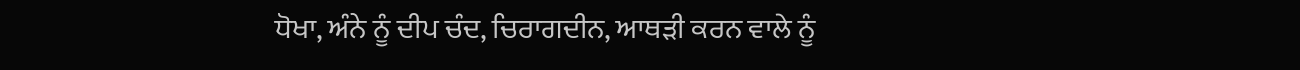ਧੋਖਾ, ਅੰਨੇ ਨੂੰ ਦੀਪ ਚੰਦ, ਚਿਰਾਗਦੀਨ, ਆਥੜੀ ਕਰਨ ਵਾਲੇ ਨੂੰ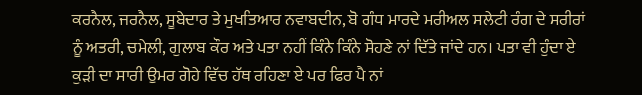ਕਰਨੈਲ, ਜਰਨੈਲ, ਸੂਬੇਦਾਰ ਤੇ ਮੁਖਤਿਆਰ ਨਵਾਬਦੀਨ, ਬੋ ਗੰਧ ਮਾਰਦੇ ਮਰੀਅਲ ਸਲੇਟੀ ਰੰਗ ਦੇ ਸਰੀਰਾਂ ਨੂੰ ਅਤਰੀ, ਚਮੇਲੀ, ਗੁਲਾਬ ਕੌਰ ਅਤੇ ਪਤਾ ਨਹੀਂ ਕਿੰਨੇ ਕਿੰਨੇ ਸੋਹਣੇ ਨਾਂ ਦਿੱਤੇ ਜਾਂਦੇ ਹਨ। ਪਤਾ ਵੀ ਹੁੰਦਾ ਏ ਕੁੜੀ ਦਾ ਸਾਰੀ ਉਮਰ ਗੋਹੇ ਵਿੱਚ ਹੱਥ ਰਹਿਣਾ ਏ ਪਰ ਫਿਰ ਪੈ ਨਾਂ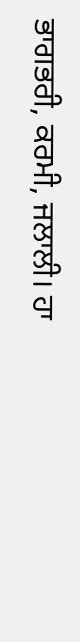ਭਾਗਭਰੀ, ਕਰਮੀ, ਜਲਾਲੀ। ਹਾ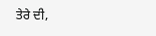ਤੇਰੇ ਦੀ,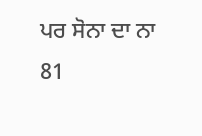ਪਰ ਸੋਨਾ ਦਾ ਨਾ
81